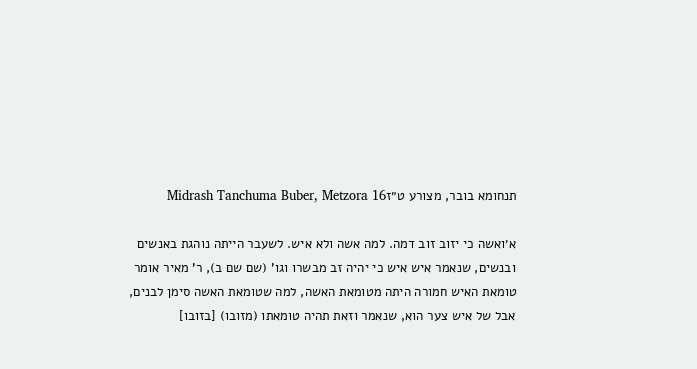תנחומא בובר, מצורע ט״זMidrash Tanchuma Buber, Metzora 16

א׳ואשה כי יזוב זוב דמה. למה אשה ולא איש. לשעבר הייתה נוהגת באנשים ובנשים, שנאמר איש איש כי יהיה זב מבשרו וגו' (שם שם ב), ר' מאיר אומר טומאת האיש חמורה היתה מטומאת האשה, למה שטומאת האשה סימן לבנים, אבל של איש צער הוא, שנאמר וזאת תהיה טומאתו (מזובו) [בזובו]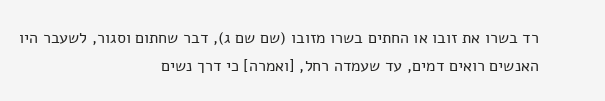רד בשרו את זובו או החתים בשרו מזובו (שם שם ג), דבר שחתום וסגור, לשעבר היו האנשים רואים דמים, עד שעמדה רחל, [ואמרה] כי דרך נשים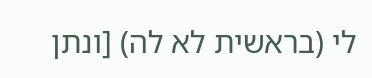לי (בראשית לא לה) [ונתן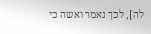לה], לכך נאמר ואשה כי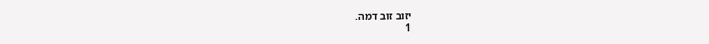יזוב זוב דמה.
1